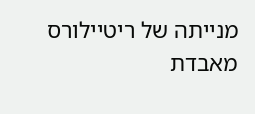מנייתה של ריטיילורס מאבדת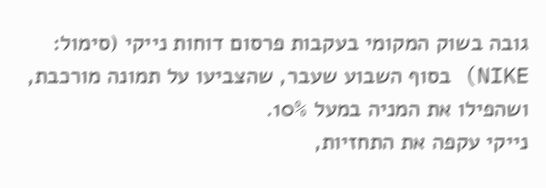גובה בשוק המקומי בעקבות פרסום דוחות נייקי (סימול: NIKE) בסוף השבוע שעבר, שהצביעו על תמונה מורכבת, ושהפילו את המניה במעל 10%.
נייקי עקפה את התחזיות,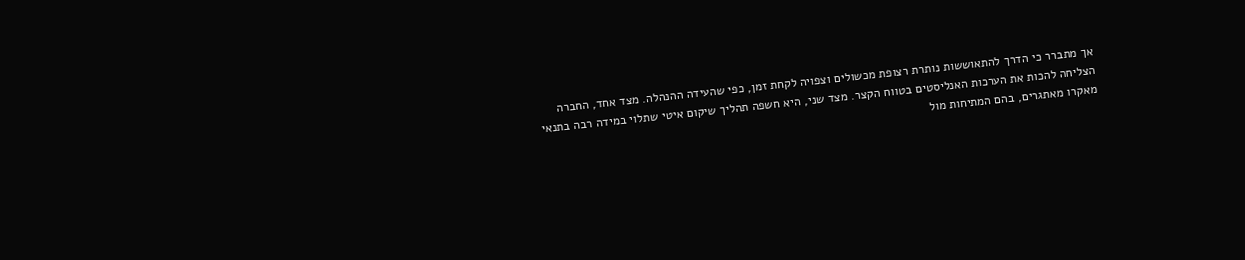אך מתברר כי הדרך להתאוששות נותרת רצופת מכשולים וצפויה לקחת זמן, כפי שהעידה ההנהלה. מצד אחד, החברה הצליחה להכות את הערכות האנליסטים בטווח הקצר. מצד שני, היא חשפה תהליך שיקום איטי שתלוי במידה רבה בתנאי מאקרו מאתגרים, בהם המתיחות מול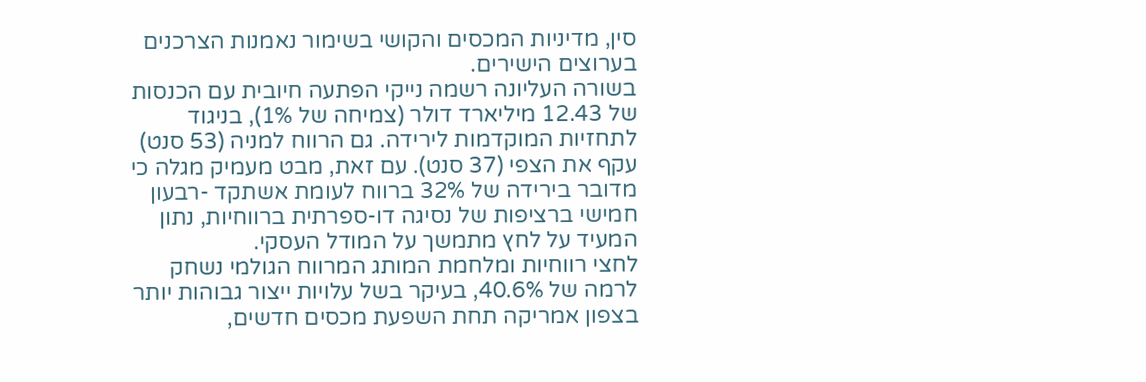סין, מדיניות המכסים והקושי בשימור נאמנות הצרכנים בערוצים הישירים.
בשורה העליונה רשמה נייקי הפתעה חיובית עם הכנסות של 12.43 מיליארד דולר (צמיחה של 1%), בניגוד לתחזיות המוקדמות לירידה. גם הרווח למניה (53 סנט) עקף את הצפי (37 סנט). עם זאת, מבט מעמיק מגלה כי מדובר בירידה של 32% ברווח לעומת אשתקד -רבעון חמישי ברציפות של נסיגה דו-ספרתית ברווחיות, נתון המעיד על לחץ מתמשך על המודל העסקי.
לחצי רווחיות ומלחמת המותג המרווח הגולמי נשחק לרמה של 40.6%, בעיקר בשל עלויות ייצור גבוהות יותר בצפון אמריקה תחת השפעת מכסים חדשים,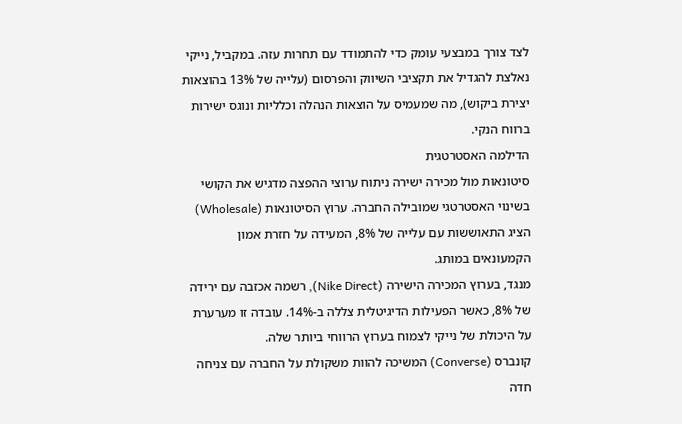לצד צורך במבצעי עומק כדי להתמודד עם תחרות עזה. במקביל, נייקי נאלצת להגדיל את תקציבי השיווק והפרסום (עלייה של 13% בהוצאות יצירת ביקוש), מה שמעמיס על הוצאות הנהלה וכלליות ונוגס ישירות ברווח הנקי.
הדילמה האסטרטגית
סיטונאות מול מכירה ישירה ניתוח ערוצי ההפצה מדגיש את הקושי בשינוי האסטרטגי שמובילה החברה. ערוץ הסיטונאות (Wholesale) הציג התאוששות עם עלייה של 8%, המעידה על חזרת אמון הקמעונאים במותג.
מנגד, בערוץ המכירה הישירה (Nike Direct), רשמה אכזבה עם ירידה של 8%, כאשר הפעילות הדיגיטלית צללה ב-14%. עובדה זו מערערת על היכולת של נייקי לצמוח בערוץ הרווחי ביותר שלה.
קונברס (Converse) המשיכה להוות משקולת על החברה עם צניחה חדה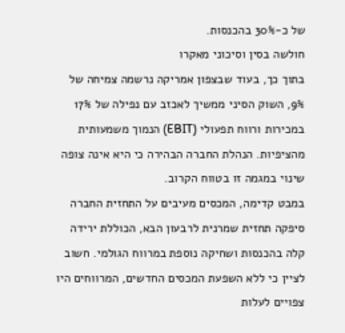של כ-30% בהכנסות.
חולשה בסין וסיכוני מאקרו
בתוך כך, בעוד שבצפון אמריקה נרשמה צמיחה של 9%, השוק הסיני ממשיך לאכזב עם נפילה של 17% במכירות ורווח תפעולי (EBIT) הנמוך משמעותית מהציפיות. הנהלת החברה הבהירה כי היא אינה צופה שינוי במגמה זו בטווח הקרוב.
במבט קדימה, המכסים מעיבים על התחזית החברה סיפקה תחזית שמרנית לרבעון הבא, הכוללת ירידה קלה בהכנסות ושחיקה נוספת במרווח הגולמי. חשוב לציין כי ללא השפעת המכסים החדשים, המרווחים היו צפויים לעלות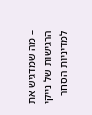– מה שמדגיש את הרגישות של נייקי למדיניות הסחר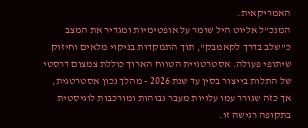האמריקאית.
המנכ"ל אליוט היל שומר על אופטימיות ומגדיר את המצב כ"שלב בדרך לקאמבק", תוך התמקדות בניקוי מלאים וחיזוק שיתופי פעולה. אסטרטגיית הטווח הארוך כוללת צמצום דרסטי של התלות בייצור בסין עד שנת 2026 - מהלך נכון אסטרטגית, אך כזה שגורר עמו עלויות מעבר גבוהות ומורכבות לוגיסטית בתקופה רגישה זו.